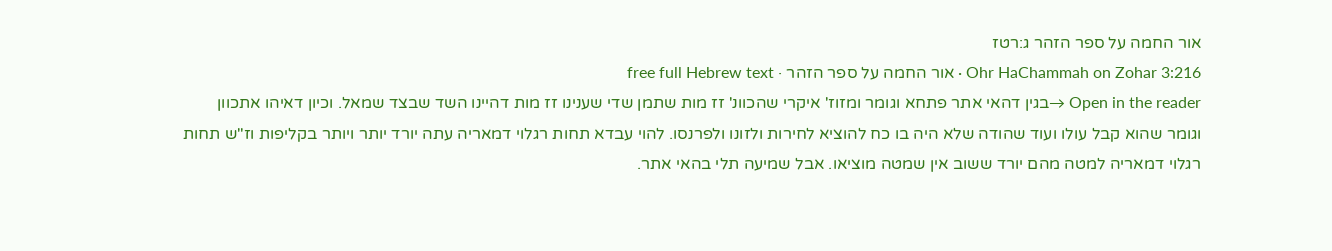אור החמה על ספר הזהר ג:רטז
Ohr HaChammah on Zohar 3:216 · אור החמה על ספר הזהר · free full Hebrew text
Open in the reader →בגין דהאי אתר פתחא וגומר ומזוז' איקרי שהכוונ' זז מות שתמן שדי שענינו זז מות דהיינו השד שבצד שמאל. וכיון דאיהו אתכוון וגומר שהוא קבל עולו ועוד שהודה שלא היה בו כח להוציא לחירות ולזונו ולפרנסו. להוי עבדא תחות רגלוי דמאריה עתה יורד יותר ויותר בקליפות וז"ש תחות רגלוי דמאריה למטה מהם יורד ששוב אין שמטה מוציאו. אבל שמיעה תלי בהאי אתר.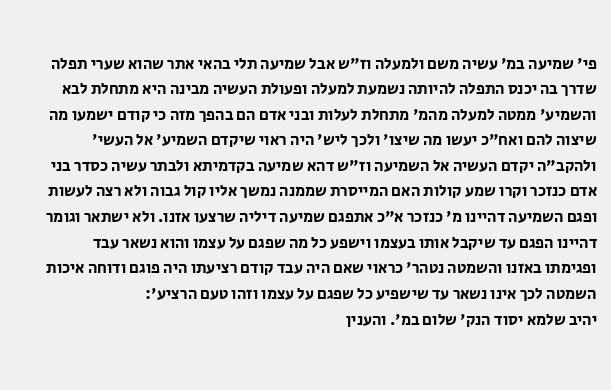פי' שמיעה במ' עשיה משם ולמעלה וז"ש אבל שמיעה תלי בהאי אתר שהוא שערי תפלה שדרך בה יכנס התפלה להיותה נשמעת למעלה ופעולת העשיה מבינה היא מתחלת לבא והשמיע' ממטה למעלה מהמ' מתחלת לעלות ובני אדם הם בהפך מזה כי קודם ישמעו מה שיצוה להם ואח"כ יעשו מה שיצו' ולכך ליש' היה ראוי שיקדם השמיע' אל העשי' ולהקב"ה יקדם העשיה אל השמיעה וז"ש דהא שמיעה בקדמיתא ולבתר עשיה כסדר בני אדם כנזכר וקרו שמע קולות האם המייסרת שממנה נמשך אליו קול גבוה ולא רצה לעשות ופגם השמיעה דהיינו מ' כנזכר א"כ אתפגם שמיעה דיליה שרצעו אזנו. ולא ישתאר וגומר דהיינו הפגם עד שיקבל אותו בעצמו וישפע כל מה שפגם על עצמו והוא נשאר עבד ופגימתו באזנו והשמטה נטהר' כראוי שאם היה עבד קודם רציעתו היה פוגם ודוחה איכות השמטה לכך אינו נשאר עד שישפיע כל שפגם על עצמו וזהו טעם הרציע':
יהיב שלמא יסוד הנק' שלום במ'. והענין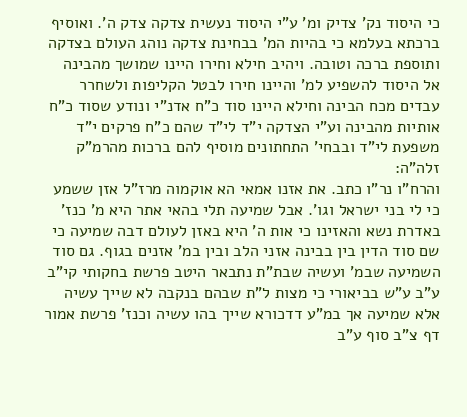כי היסוד נק' צדיק ומ' ע"י היסוד נעשית צדקה צדק ה'. ואוסיף ברכתא בעלמא כי בהיות המ' בבחינת צדקה נוהג העולם בצדקה ותוספת ברכה וטובה. ויהיב חילא וחירו היינו שמושך מהבינה אל היסוד להשפיע למ' והיינו חירו לבטל הקליפות ולשחרר עבדים מכח הבינה וחילא היינו סוד כ"ח אדנ"י ונודע שסוד כ"ח אותיות מהבינה וע"י הצדקה י"ד לי"ד שהם כ"ח פרקים י"ד משפעת לי"ד ובבחי' התחתונים מוסיף להם ברכות מהרמ"ק זלה"ה:
והרח"ו נר"ו כתב. את אזנו אמאי הא אוקמוה מרז"ל אזן ששמע כי לי בני ישראל וגו'. אבל שמיעה תלי בהאי אתר היא מ' כנז' באדרת נשא והאזינו כי אות ה' היא באזן לעולם דבה שמיעה כי שם סוד הדין בין בבינה אזני הלב ובין במ' אזנים בגוף. גם סוד השמיעה שבמ' ועשיה שבת"ת נתבאר היטב פרשת בחקותי קי"ב ע"ב ע"ש בביאורי כי מצות ל"ת שבהם בנקבה לא שייך עשיה אלא שמיעה אך במ"ע דדכורא שייך בהו עשיה וכנז' פרשת אמור דף צ"ב סוף ע"ב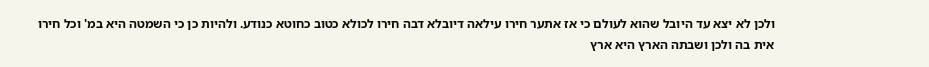ולכן לא יצא עד היובל שהוא לעולם כי אז אתער חירו עילאה דיובלא דבה חירו לכולא כטוב כחוטא כנודע. ולהיות כן כי השמטה היא במ' וכל חירו אית בה ולכן ושבתה הארץ היא ארץ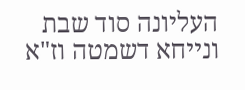העליונה סוד שבת ונייחא דשמטה וז"א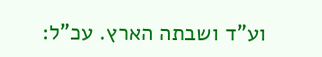וע"ד ושבתה הארץ. עכ"ל: